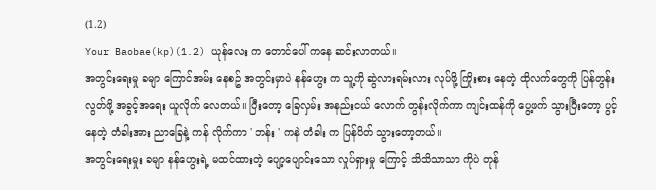(1.2)
Your Baobae(kp)(1.2) ယုန်လေး က တောင်ပေါ် ကနေ ဆင်းလာတယ်။
အတွင်းရေးမှု ခမျာ ကြောင်အမ်း နေစဥ် အတွင်းမှာပဲ နန်ဟွေး က သူ့ကို ဆွဲလားရမ်းလား လုပ်ဖို့ ကြိုးစား နေတဲ့ ထိုလက်တွေကို ပြန်တွန်းလွတ်ဖို့ အခွင့်အရေး ယူလိုက် လေတယ်။ ပြီးတော့ ခြေလှမ်း အနည်းငယ် လောက် တွန်းလိုက်ကာ ကျင်းထန်ကို ပွေ့ဖက် သွားပြီးတော့ ပွင့်နေတဲ့ တံခါးအား ညာခြေနဲ့ ကန် လိုက်ကာ ' ဘန်း ' ကနဲ တံခါး က ပြန်ပိတ် သွားတော့တယ်။
အတွင်းရေးမှုး ခမျာ နန်ဟွေးရဲ့ မထင်ထားတဲ့ ပျော့ပျောင်းသော လှုပ်ရှားမှု ကြောင့် သိသိသာသာ ကိုပဲ တုန်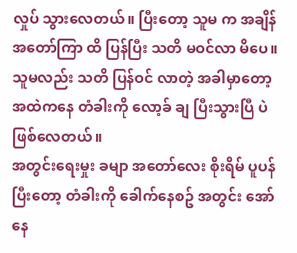လှုပ် သွားလေတယ်။ ပြီးတော့ သူမ က အချိန်အတော်ကြာ ထိ ပြန်ပြီး သတိ မဝင်လာ မိပေ။
သူမလည်း သတိ ပြန်ဝင် လာတဲ့ အခါမှာတော့ အထဲကနေ တံခါးကို လော့ခ် ချ ပြီးသွားပြီ ပဲ ဖြစ်လေတယ်။
အတွင်းရေးမှုး ခမျာ အတော်လေး စိုးရိမ် ပူပန် ပြီးတော့ တံခါးကို ခေါက်နေစဥ် အတွင်း အော်နေ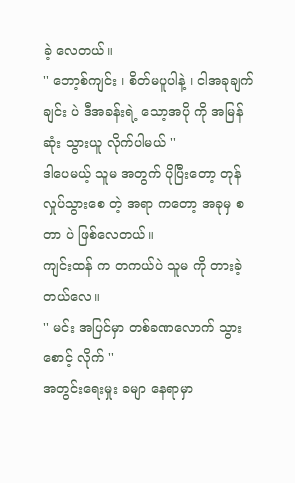ခဲ့ လေတယ်။
'' ဘော့စ်ကျင်း ၊ စိတ်မပူပါနဲ့ ၊ ငါအခုချက်ချင်း ပဲ ဒီအခန်းရဲ့ သော့အပို ကို အမြန်ဆုံး သွားယူ လိုက်ပါမယ် ''
ဒါပေမယ့် သူမ အတွက် ပိုပြီးတော့ တုန်လှုပ်သွားစေ တဲ့ အရာ ကတော့ အခုမှ စတာ ပဲ ဖြစ်လေတယ်။
ကျင်းထန် က တကယ်ပဲ သူမ ကို တားခဲ့တယ်လေ။
'' မင်း အပြင်မှာ တစ်ခဏလောက် သွားစောင့် လိုက် ''
အတွင်းရေးမှုး ခမျာ နေရာမှာ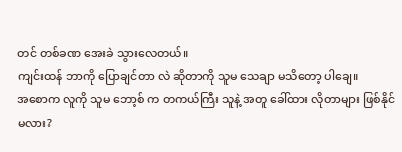တင် တစ်ခဏ အေးခဲ သွားလေတယ်။
ကျင်းထန် ဘာကို ပြောချင်တာ လဲ ဆိုတာကို သူမ သေချာ မသိတော့ ပါချေ။
အစောက လူကို သူမ ဘော့စ် က တကယ်ကြီး သူနဲ့ အတူ ခေါ်ထား လိုတာများ ဖြစ်နိုင် မလား?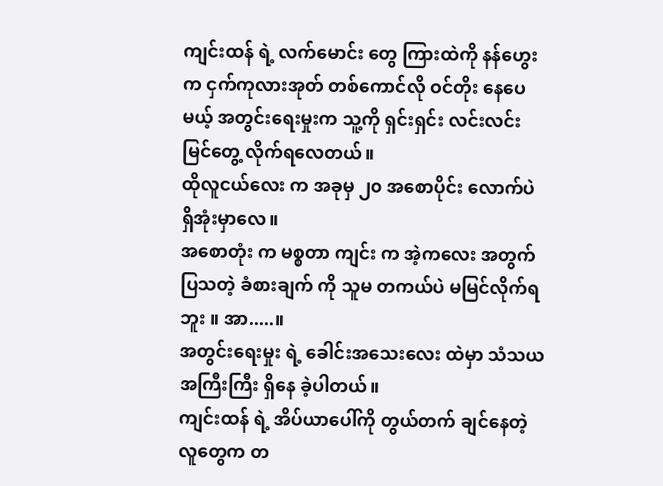ကျင်းထန် ရဲ့ လက်မောင်း တွေ ကြားထဲကို နန်ဟွေး က ငှက်ကုလားအုတ် တစ်ကောင်လို ဝင်တိုး နေပေမယ့် အတွင်းရေးမှုးက သူ့ကို ရှင်းရှင်း လင်းလင်း မြင်တွေ့ လိုက်ရလေတယ်။
ထိုလူငယ်လေး က အခုမှ ၂၀ အစောပိုင်း လောက်ပဲ ရှိအုံးမှာလေ။
အစောတုံး က မစ္စတာ ကျင်း က အဲ့ကလေး အတွက် ပြသတဲ့ ခံစားချက် ကို သူမ တကယ်ပဲ မမြင်လိုက်ရဘူး ။ အာ.....။
အတွင်းရေးမှုး ရဲ့ ခေါင်းအသေးလေး ထဲမှာ သံသယအကြီးကြီး ရှိနေ ခဲ့ပါတယ်။
ကျင်းထန် ရဲ့ အိပ်ယာပေါ်ကို တွယ်တက် ချင်နေတဲ့ လူတွေက တ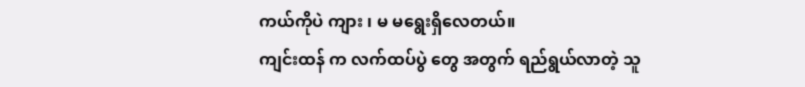ကယ်ကိုပဲ ကျား ၊ မ မရွေးရှိလေတယ်။
ကျင်းထန် က လက်ထပ်ပွဲ တွေ အတွက် ရည်ရွယ်လာတဲ့ သူ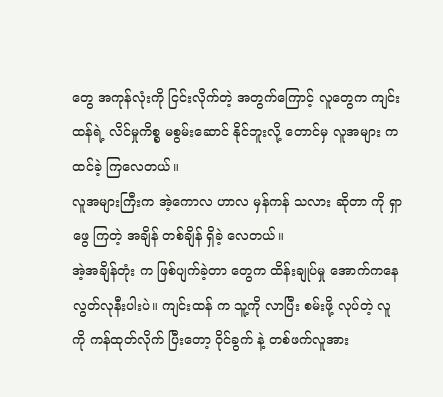တွေ အကုန်လုံးကို ငြင်းလိုက်တဲ့ အတွက်ကြောင့် လူတွေက ကျင်းထန်ရဲ့ လိင်မှုကိစ္စ မစွမ်းဆောင် နိုင်ဘူးလို့ တောင်မှ လူအများ က ထင်ခဲ့ ကြလေတယ်။
လူအများကြီးက အဲ့ကောလ ဟာလ မှန်ကန် သလား ဆိုတာ ကို ရှာဖွေ ကြတဲ့ အချိန် တစ်ချိန် ရှိခဲ့ လေတယ်။
အဲ့အချိန်တုံး က ဖြစ်ပျက်ခဲ့တာ တွေက ထိန်းချုပ်မှု အောက်ကနေ လွတ်လုနီးပါးပဲ။ ကျင်းထန် က သူ့ကို လာပြီး စမ်းဖို့ လုပ်တဲ့ လူကို ကန်ထုတ်လိုက် ပြီးတော့ ဝိုင်ခွက် နဲ့ တစ်ဖက်လူအား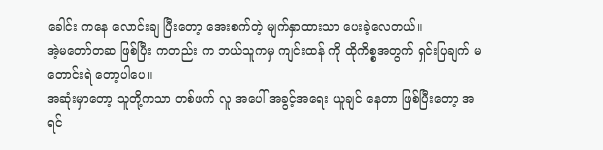ခေါင်း ကနေ လောင်းချ ပြီးတော့ အေးစက်တဲ့ မျက်နှာထားသာ ပေးခဲ့လေတယ်။
အဲ့မတော်တဆ ဖြစ်ပြီး ကတည်း က ဘယ်သူကမှ ကျင်းထန် ကို ထိုကိစ္စအတွက် ရှင်းပြချက် မတောင်းရဲ တော့ပါပေ။
အဆုံးမှာတော့ သူတို့ကသာ တစ်ဖက် လူ အပေါ် အခွင့်အရေး ယူချင် နေတာ ဖြစ်ပြီးတော့ အရင်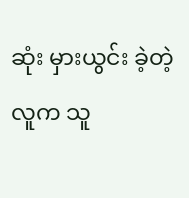ဆုံး မှားယွင်း ခဲ့တဲ့ လူက သူ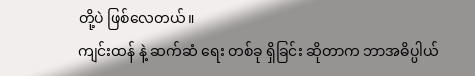တို့ပဲ ဖြစ်လေတယ်။
ကျင်းထန် နဲ့ ဆက်ဆံ ရေး တစ်ခု ရှိခြင်း ဆိုတာက ဘာအဓိပ္ပါယ်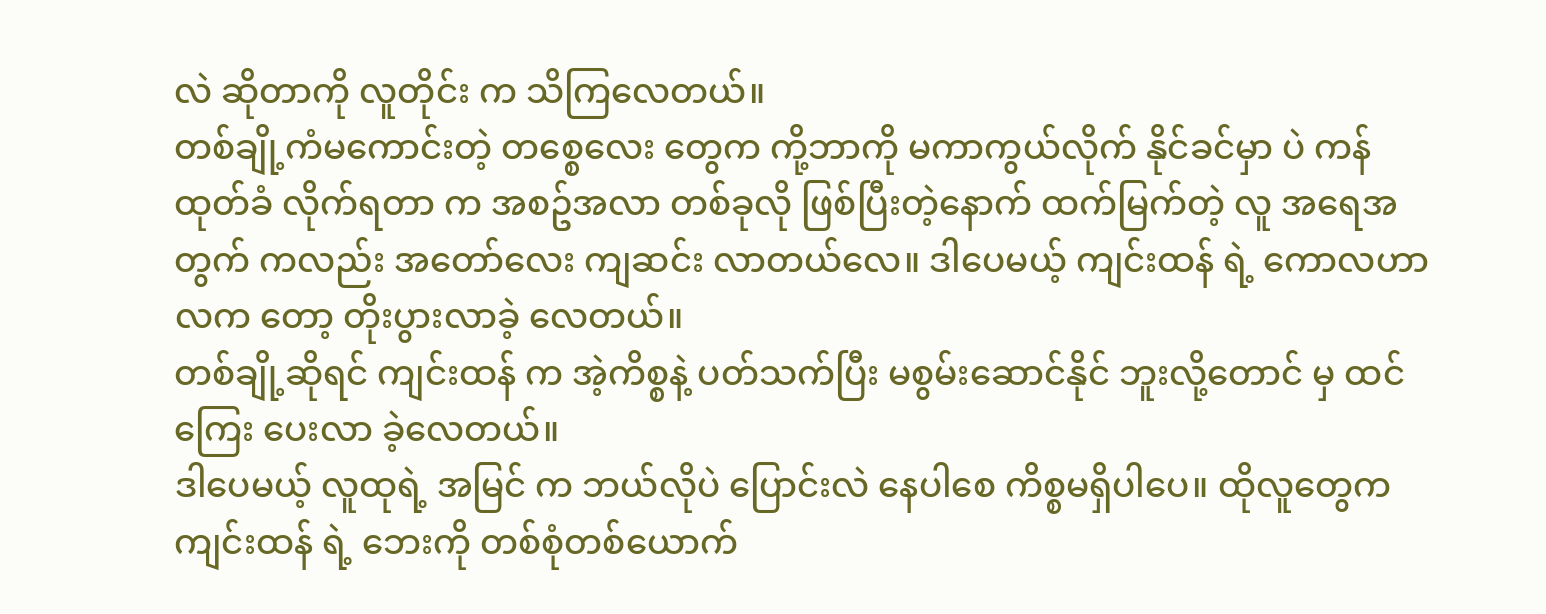လဲ ဆိုတာကို လူတိုင်း က သိကြလေတယ်။
တစ်ချို့ကံမကောင်းတဲ့ တစ္စေလေး တွေက ကို့ဘာကို မကာကွယ်လိုက် နိုင်ခင်မှာ ပဲ ကန်ထုတ်ခံ လိုက်ရတာ က အစဥ်အလာ တစ်ခုလို ဖြစ်ပြီးတဲ့နောက် ထက်မြက်တဲ့ လူ အရေအတွက် ကလည်း အတော်လေး ကျဆင်း လာတယ်လေ။ ဒါပေမယ့် ကျင်းထန် ရဲ့ ကောလဟာလက တော့ တိုးပွားလာခဲ့ လေတယ်။
တစ်ချို့ဆိုရင် ကျင်းထန် က အဲ့ကိစ္စနဲ့ ပတ်သက်ပြီး မစွမ်းဆောင်နိုင် ဘူးလို့တောင် မှ ထင်ကြေး ပေးလာ ခဲ့လေတယ်။
ဒါပေမယ့် လူထုရဲ့ အမြင် က ဘယ်လိုပဲ ပြောင်းလဲ နေပါစေ ကိစ္စမရှိပါပေ။ ထိုလူတွေက ကျင်းထန် ရဲ့ ဘေးကို တစ်စုံတစ်ယောက်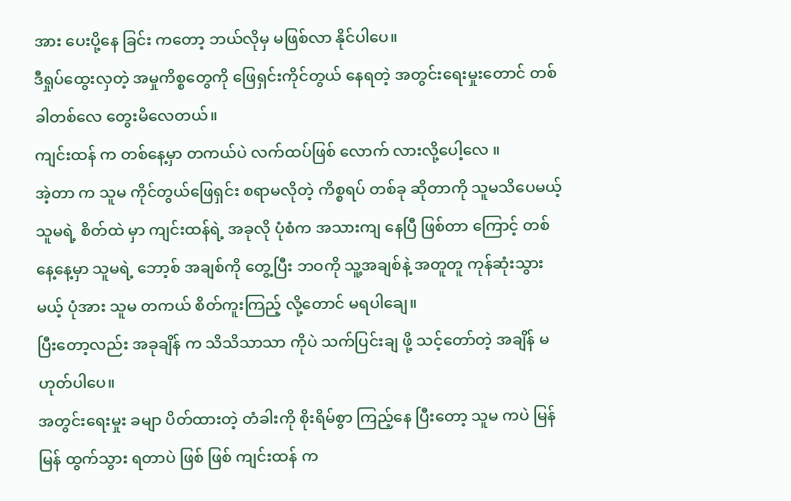အား ပေးပို့နေ ခြင်း ကတော့ ဘယ်လိုမှ မဖြစ်လာ နိုင်ပါပေ။
ဒီရှုပ်ထွေးလှတဲ့ အမှုကိစ္စတွေကို ဖြေရှင်းကိုင်တွယ် နေရတဲ့ အတွင်းရေးမှုးတောင် တစ်ခါတစ်လေ တွေးမိလေတယ်။
ကျင်းထန် က တစ်နေ့မှာ တကယ်ပဲ လက်ထပ်ဖြစ် လောက် လားလို့ပေါ့လေ ။
အဲ့တာ က သူမ ကိုင်တွယ်ဖြေရှင်း စရာမလိုတဲ့ ကိစ္စရပ် တစ်ခု ဆိုတာကို သူမသိပေမယ့် သူမရဲ့ စိတ်ထဲ မှာ ကျင်းထန်ရဲ့ အခုလို ပုံစံက အသားကျ နေပြီ ဖြစ်တာ ကြောင့် တစ်နေ့နေ့မှာ သူမရဲ့ ဘော့စ် အချစ်ကို တွေ့ပြီး ဘဝကို သူ့အချစ်နဲ့ အတူတူ ကုန်ဆုံးသွားမယ့် ပုံအား သူမ တကယ် စိတ်ကူးကြည့် လို့တောင် မရပါချေ။
ပြီးတော့လည်း အခုချိန် က သိသိသာသာ ကိုပဲ သက်ပြင်းချ ဖို့ သင့်တော်တဲ့ အချိန် မဟုတ်ပါပေ။
အတွင်းရေးမှုး ခမျာ ပိတ်ထားတဲ့ တံခါးကို စိုးရိမ်စွာ ကြည့်နေ ပြီးတော့ သူမ ကပဲ မြန်မြန် ထွက်သွား ရတာပဲ ဖြစ် ဖြစ် ကျင်းထန် က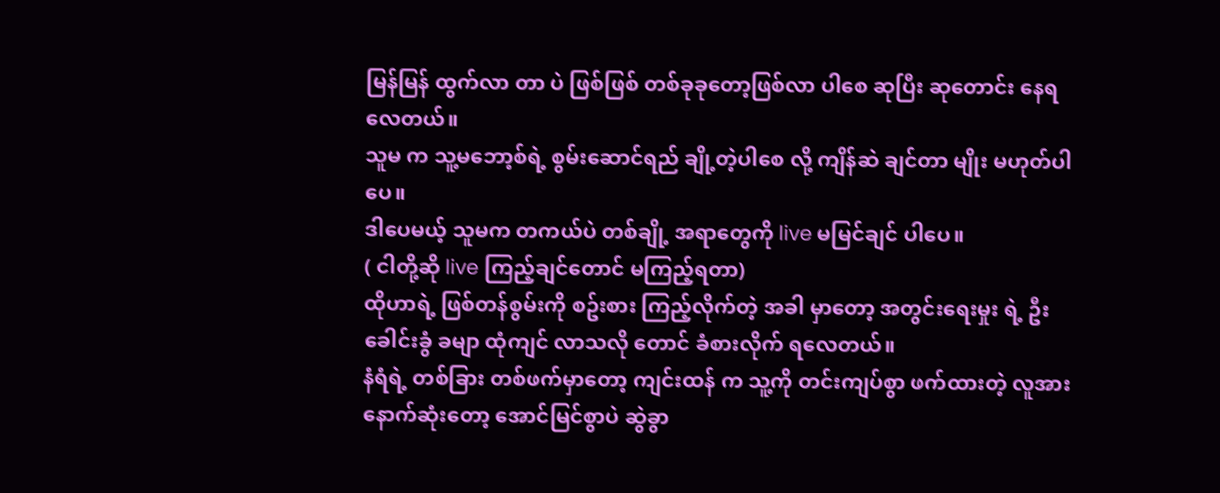မြန်မြန် ထွက်လာ တာ ပဲ ဖြစ်ဖြစ် တစ်ခုခုတော့ဖြစ်လာ ပါစေ ဆုပြီး ဆုတောင်း နေရ လေတယ်။
သူမ က သူ့မဘော့စ်ရဲ့ စွမ်းဆောင်ရည် ချို့တဲ့ပါစေ လို့ ကျိန်ဆဲ ချင်တာ မျိုး မဟုတ်ပါပေ။
ဒါပေမယ့် သူမက တကယ်ပဲ တစ်ချို့ အရာတွေကို live မမြင်ချင် ပါပေ။
( ငါတို့ဆို live ကြည့်ချင်တောင် မကြည့်ရတာ)
ထိုဟာရဲ့ ဖြစ်တန်စွမ်းကို စဥ်းစား ကြည့်လိုက်တဲ့ အခါ မှာတော့ အတွင်းရေးမှုး ရဲ့ ဦးခေါင်းခွံ ခမျာ ထုံကျင် လာသလို တောင် ခံစားလိုက် ရလေတယ်။
နံရံရဲ့ တစ်ခြား တစ်ဖက်မှာတော့ ကျင်းထန် က သူ့ကို တင်းကျပ်စွာ ဖက်ထားတဲ့ လူအား နောက်ဆုံးတော့ အောင်မြင်စွာပဲ ဆွဲခွာ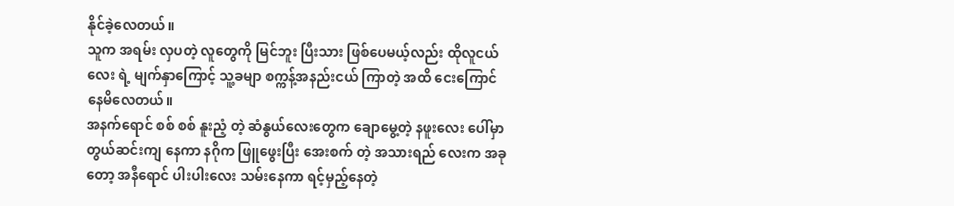နိုင်ခဲ့လေတယ်။
သူက အရမ်း လှပတဲ့ လူတွေကို မြင်ဘူး ပြီးသား ဖြစ်ပေမယ့်လည်း ထိုလူငယ်လေး ရဲ့ မျက်နှာကြောင့် သူ့ခမျာ စက္ကန့်အနည်းငယ် ကြာတဲ့ အထိ ငေးကြောင် နေမိလေတယ်။
အနက်ရောင် စစ် စစ် နူးညံ့ တဲ့ ဆံနွယ်လေးတွေက ချောမွေ့တဲ့ နဖူးလေး ပေါ်မှာ တွယ်ဆင်းကျ နေကာ နဂိုက ဖြူဖွေးပြီး အေးစက် တဲ့ အသားရည် လေးက အခုတော့ အနီရောင် ပါးပါးလေး သမ်းနေကာ ရင့်မှည့်နေတဲ့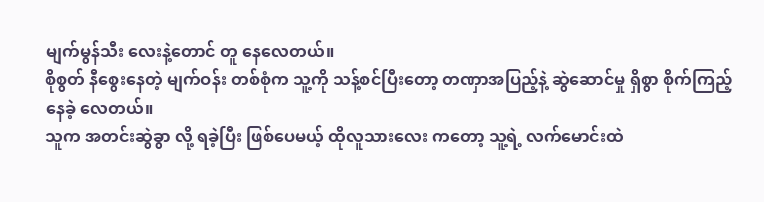မျက်မွန်သီး လေးနဲ့တောင် တူ နေလေတယ်။
စိုစွတ် နီစွေးနေတဲ့ မျက်ဝန်း တစ်စုံက သူ့ကို သန့်စင်ပြီးတော့ တဏှာအပြည့်နဲ့ ဆွဲဆောင်မှု ရှိစွာ စိုက်ကြည့်နေခဲ့ လေတယ်။
သူက အတင်းဆွဲခွာ လို့ ရခဲ့ပြီး ဖြစ်ပေမယ့် ထိုလူသားလေး ကတော့ သူ့ရဲ့ လက်မောင်းထဲ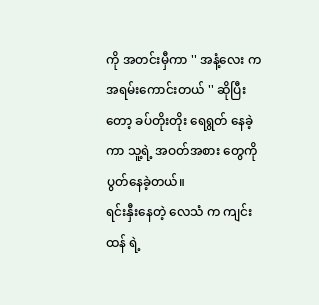ကို အတင်းမှီကာ '' အနံ့လေး က အရမ်းကောင်းတယ် '' ဆိုပြီးတော့ ခပ်တိုးတိုး ရေရွတ် နေခဲ့ကာ သူ့ရဲ့ အဝတ်အစား တွေကို ပွတ်နေခဲ့တယ်။
ရင်းနှီးနေတဲ့ လေသံ က ကျင်းထန် ရဲ့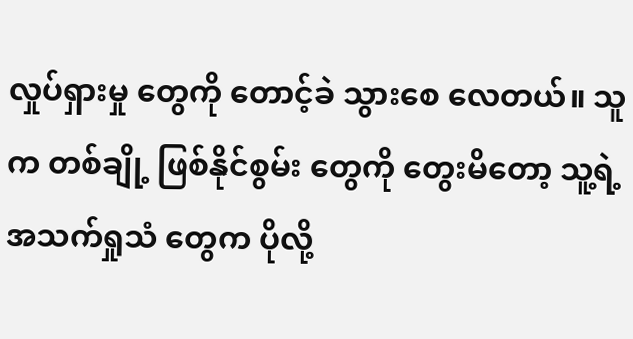လှုပ်ရှားမှု တွေကို တောင့်ခဲ သွားစေ လေတယ်။ သူက တစ်ချို့ ဖြစ်နိုင်စွမ်း တွေကို တွေးမိတော့ သူ့ရဲ့ အသက်ရှုသံ တွေက ပိုလို့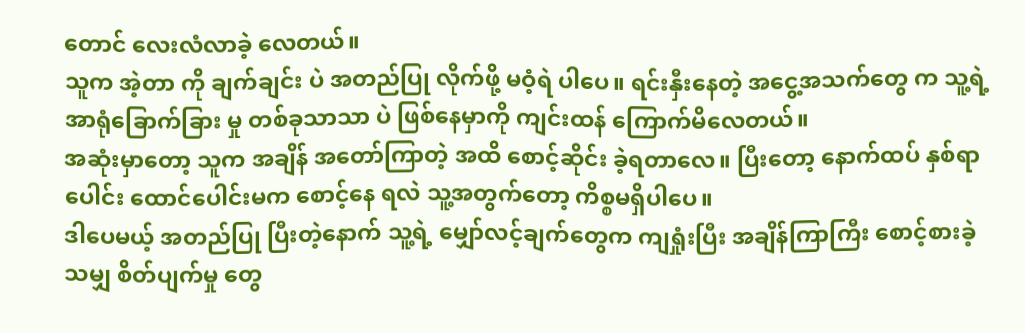တောင် လေးလံလာခဲ့ လေတယ်။
သူက အဲ့တာ ကို ချက်ချင်း ပဲ အတည်ပြု လိုက်ဖို့ မဝံ့ရဲ ပါပေ။ ရင်းနှီးနေတဲ့ အငွေ့အသက်တွေ က သူ့ရဲ့ အာရုံခြောက်ခြား မှု တစ်ခုသာသာ ပဲ ဖြစ်နေမှာကို ကျင်းထန် ကြောက်မိလေတယ်။
အဆုံးမှာတော့ သူက အချိန် အတော်ကြာတဲ့ အထိ စောင့်ဆိုင်း ခဲ့ရတာလေ။ ပြီးတော့ နောက်ထပ် နှစ်ရာပေါင်း ထောင်ပေါင်းမက စောင့်နေ ရလဲ သူ့အတွက်တော့ ကိစ္စမရှိပါပေ။
ဒါပေမယ့် အတည်ပြု ပြီးတဲ့နောက် သူ့ရဲ့ မျှော်လင့်ချက်တွေက ကျရှုံးပြီး အချိန်ကြာကြီး စောင့်စားခဲ့ သမျှ စိတ်ပျက်မှု တွေ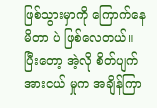ဖြစ်သွားမှာကို ကြောက်နေ မိတာ ပဲ ဖြစ်လေတယ်။
ပြီးတော့ အဲ့လို စိတ်ပျက်အားငယ် မှုက အချိန်ကြာ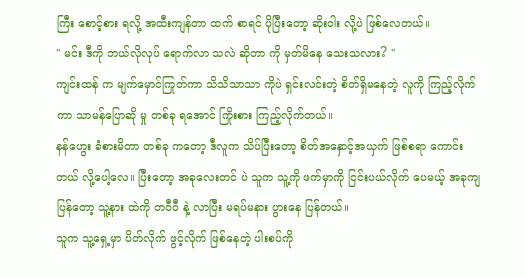ကြီး စောင့်စား ရလို့ အထီးကျန်တာ ထက် စာရင် ပိုပြီးတော့ ဆိုးဝါး လို့ပဲ ဖြစ်လေတယ်။
'' မင်း ဒီကို ဘယ်လိုလုပ် ရောက်လာ သလဲ ဆိုတာ ကို မှတ်မိနေ သေးသလား? ''
ကျင်းထန် က မျက်မှောင်ကြုတ်ကာ သိသိသာသာ ကိုပဲ ရှင်းလင်းတဲ့ စိတ်ရှိမနေတဲ့ လူကို ကြည့်လိုက်ကာ သာမန်ပြောဆို မှု တစ်ခု ရအောင် ကြိုးစား ကြည့်လိုက်တယ်။
နန်ဟွေး ခံစားမိတာ တစ်ခု ကတော့ ဒီလူက သိပ်ပြီးတော့ စိတ်အနှောင့်အယှက် ဖြစ်စရာ ကောင်းတယ် လို့ပေါ့လေ။ ပြီးတော့ အခုလေးတင် ပဲ သူက သူ့ကို ဖက်မှာကို ငြင်းပယ်လိုက် ပေမယ့် အခုကျပြန်တော့ သူ့နား ထဲကို တဝီဝီ နဲ့ လာပြီး မရပ်မနား ပွားနေ ပြန်တယ်။
သူက သူ့ရှေ့မှာ ပိတ်လိုက် ဖွင့်လိုက် ဖြစ်နေတဲ့ ပါးစပ်ကို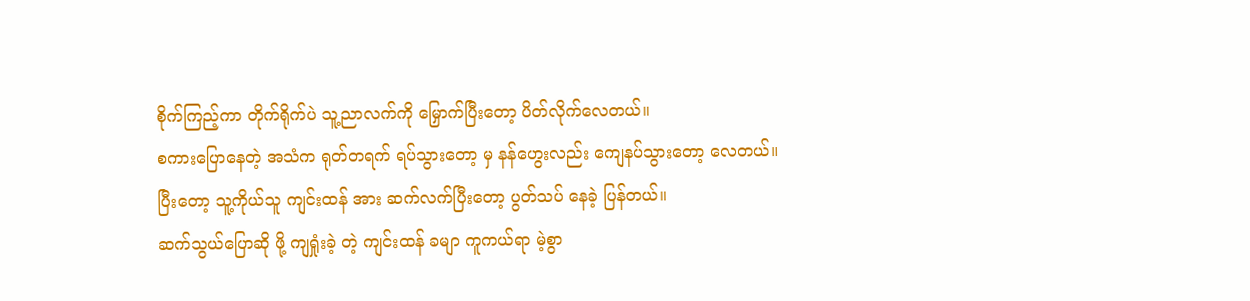စိုက်ကြည့်ကာ တိုက်ရိုက်ပဲ သူ့ညာလက်ကို မြှောက်ပြီးတော့ ပိတ်လိုက်လေတယ်။
စကားပြောနေတဲ့ အသံက ရုတ်တရက် ရပ်သွားတော့ မှ နန်ဟွေးလည်း ကျေနပ်သွားတော့ လေတယ်။ ပြီးတော့ သူ့ကိုယ်သူ ကျင်းထန် အား ဆက်လက်ပြီးတော့ ပွတ်သပ် နေခဲ့ ပြန်တယ်။
ဆက်သွယ်ပြောဆို ဖို့ ကျရှုံးခဲ့ တဲ့ ကျင်းထန် ခမျာ ကူကယ်ရာ မဲ့စွာ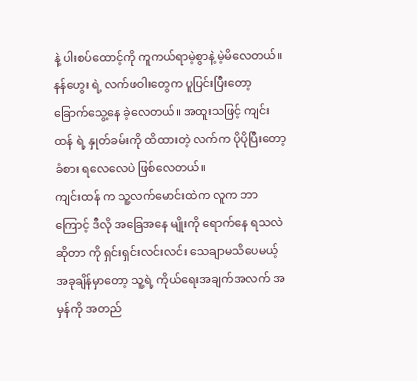နဲ့ ပါးစပ်ထောင့်ကို ကူကယ်ရာမဲ့စွာနဲ့ မဲ့မိလေတယ်။
နန်ဟွေး ရဲ့ လက်ဖဝါးတွေက ပူပြင်းပြီးတော့ ခြောက်သွေ့နေ ခဲ့လေတယ်။ အထူးသဖြင့် ကျင်းထန် ရဲ့ နှုတ်ခမ်းကို ထိထားတဲ့ လက်က ပိုပိုပြီးတော့ ခံစား ရလေလေပဲ ဖြစ်လေတယ်။
ကျင်းထန် က သူ့လက်မောင်းထဲက လူက ဘာကြောင့် ဒီလို အခြေအနေ မျိုးကို ရောက်နေ ရသလဲ ဆိုတာ ကို ရှင်းရှင်းလင်းလင်း သေချာမသိပေမယ့်
အခုချိန်မှာတော့ သူ့ရဲ့ ကိုယ်ရေးအချက်အလက် အမှန်ကို အတည်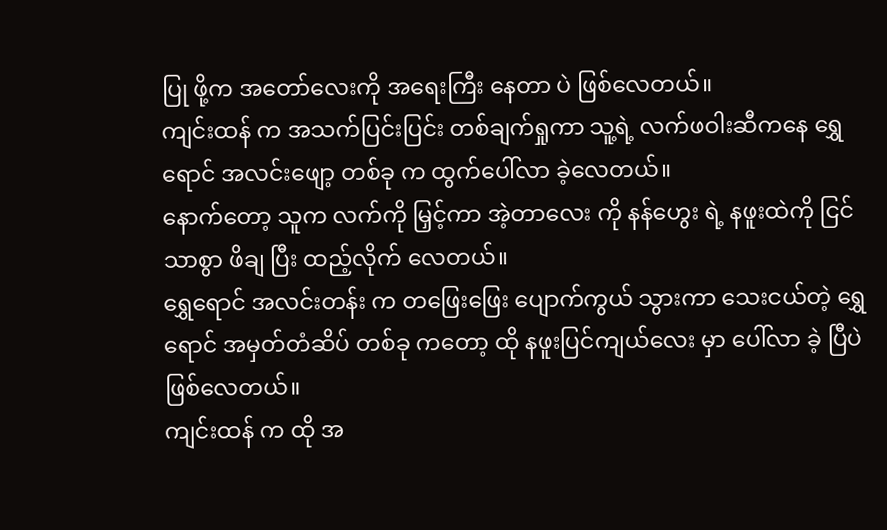ပြု ဖို့က အတော်လေးကို အရေးကြီး နေတာ ပဲ ဖြစ်လေတယ်။
ကျင်းထန် က အသက်ပြင်းပြင်း တစ်ချက်ရှုကာ သူ့ရဲ့ လက်ဖဝါးဆီကနေ ရွှေရောင် အလင်းဖျော့ တစ်ခု က ထွက်ပေါ်လာ ခဲ့လေတယ်။
နောက်တော့ သူက လက်ကို မြှင့်ကာ အဲ့တာလေး ကို နန်ဟွေး ရဲ့ နဖူးထဲကို ငြင်သာစွာ ဖိချ ပြီး ထည့်လိုက် လေတယ်။
ရွှေရောင် အလင်းတန်း က တဖြေးဖြေး ပျောက်ကွယ် သွားကာ သေးငယ်တဲ့ ရွှေရောင် အမှတ်တံဆိပ် တစ်ခု ကတော့ ထို နဖူးပြင်ကျယ်လေး မှာ ပေါ်လာ ခဲ့ ပြီပဲ ဖြစ်လေတယ်။
ကျင်းထန် က ထို အ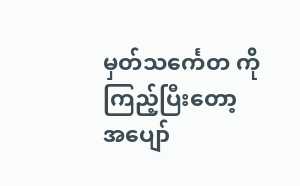မှတ်သင်္ကေတ ကို ကြည့်ပြီးတော့ အပျော်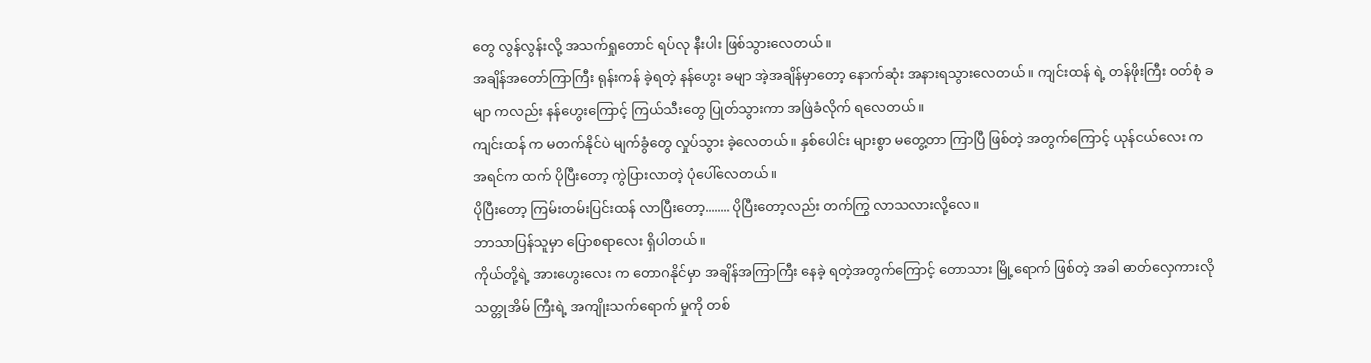တွေ လွန်လွန်းလို့ အသက်ရှုတောင် ရပ်လု နီးပါး ဖြစ်သွားလေတယ်။
အချိန်အတော်ကြာကြီး ရုန်းကန် ခဲ့ရတဲ့ နန်ဟွေး ခမျာ အဲ့အချိန်မှာတော့ နောက်ဆုံး အနားရသွားလေတယ်။ ကျင်းထန် ရဲ့ တန်ဖိုးကြီး ဝတ်စုံ ခမျာ ကလည်း နန်ဟွေးကြောင့် ကြယ်သီးတွေ ပြုတ်သွားကာ အဖြဲခံလိုက် ရလေတယ်။
ကျင်းထန် က မတက်နိုင်ပဲ မျက်ခွံတွေ လှုပ်သွား ခဲ့လေတယ်။ နှစ်ပေါင်း များစွာ မတွေ့တာ ကြာပြီ ဖြစ်တဲ့ အတွက်ကြောင့် ယုန်ငယ်လေး က အရင်က ထက် ပိုပြီးတော့ ကွဲပြားလာတဲ့ ပုံပေါ်လေတယ်။
ပိုပြီးတော့ ကြမ်းတမ်းပြင်းထန် လာပြီးတော့........ ပိုပြီးတော့လည်း တက်ကြွ လာသလားလို့လေ။
ဘာသာပြန်သူမှာ ပြောစရာလေး ရှိပါတယ်။
ကိုယ်တို့ရဲ့ အားဟွေးလေး က တောဂနိုင်မှာ အချိန်အကြာကြီး နေခဲ့ ရတဲ့အတွက်ကြောင့် တောသား မြို့ရောက် ဖြစ်တဲ့ အခါ ဓာတ်လှေကားလို သတ္တုအိမ် ကြီးရဲ့ အကျိုးသက်ရောက် မှုကို တစ်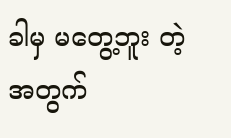ခါမှ မတွေ့ဘူး တဲ့ အတွက်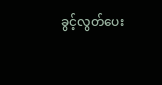ခွင့်လွတ်ပေး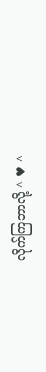လိုက်ကြဘာလို့ ^ ♥ ^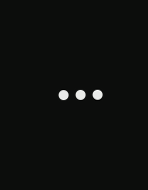...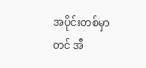အပိုင်းတစ်မှာတင် အီ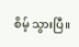စိမ့် သွားပြီ။